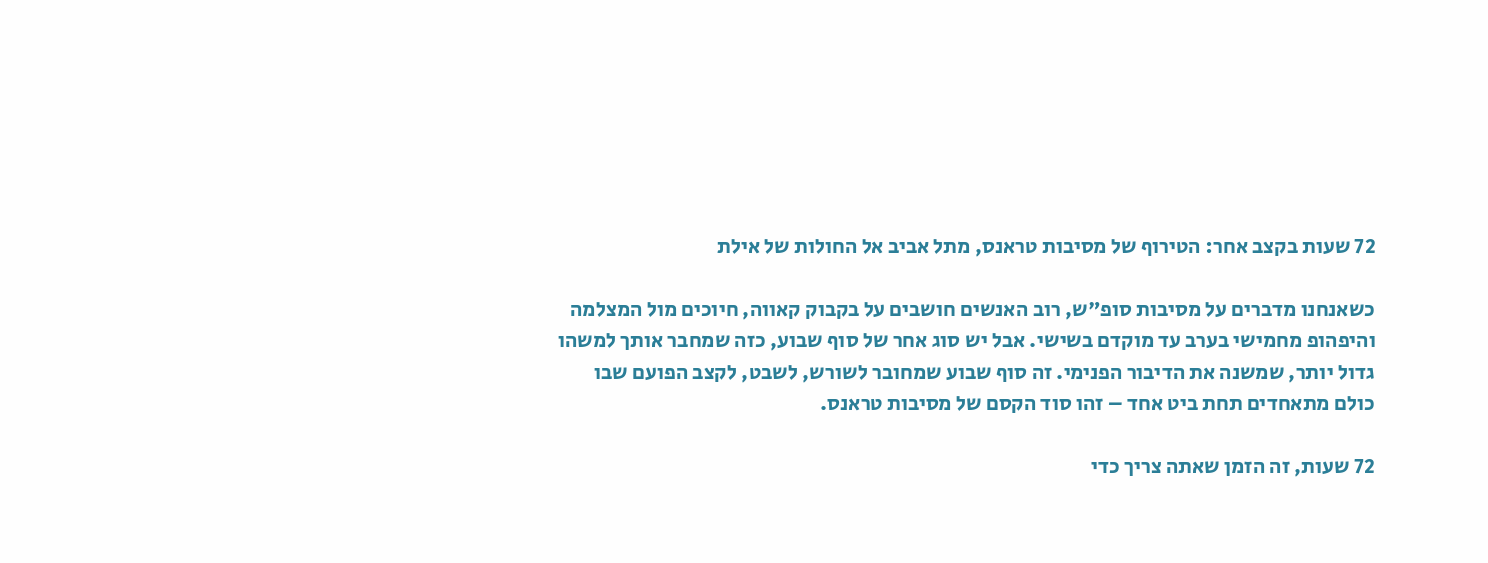72 שעות בקצב אחר: הטירוף של מסיבות טראנס, מתל אביב אל החולות של אילת

כשאנחנו מדברים על מסיבות סופ"ש, רוב האנשים חושבים על בקבוק קאווה, חיוכים מול המצלמה והיפהופ מחמישי בערב עד מוקדם בשישי. אבל יש סוג אחר של סוף שבוע, כזה שמחבר אותך למשהו גדול יותר, שמשנה את הדיבור הפנימי. זה סוף שבוע שמחובר לשורש, לשבט, לקצב הפועם שבו כולם מתאחדים תחת ביט אחד – זהו סוד הקסם של מסיבות טראנס.

72 שעות, זה הזמן שאתה צריך כדי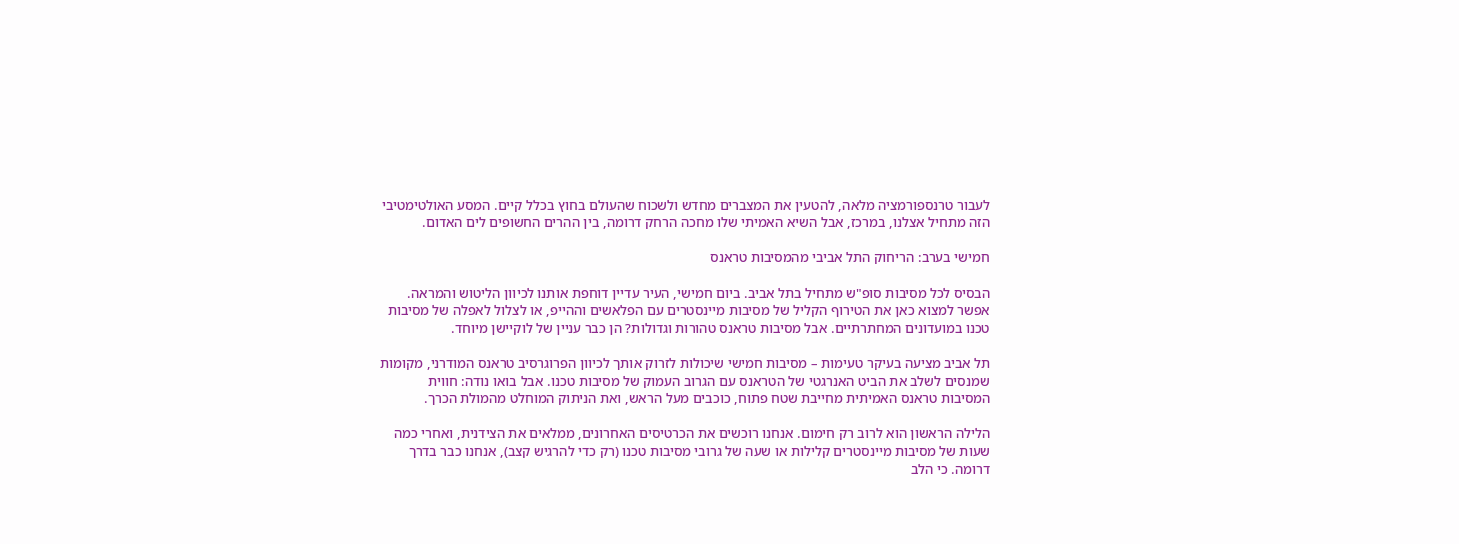לעבור טרנספורמציה מלאה, להטעין את המצברים מחדש ולשכוח שהעולם בחוץ בכלל קיים. המסע האולטימטיבי הזה מתחיל אצלנו, במרכז, אבל השיא האמיתי שלו מחכה הרחק דרומה, בין ההרים החשופים לים האדום.

חמישי בערב: הריחוק התל אביבי מהמסיבות טראנס

הבסיס לכל מסיבות סופ"ש מתחיל בתל אביב. ביום חמישי, העיר עדיין דוחפת אותנו לכיוון הליטוש והמראה. אפשר למצוא כאן את הטירוף הקליל של מסיבות מיינסטרים עם הפלאשים וההייפ, או לצלול לאפלה של מסיבות טכנו במועדונים המחתרתיים. אבל מסיבות טראנס טהורות וגדולות? הן כבר עניין של לוקיישן מיוחד.

תל אביב מציעה בעיקר טעימות – מסיבות חמישי שיכולות לזרוק אותך לכיוון הפרוגרסיב טראנס המודרני, מקומות שמנסים לשלב את הביט האנרגטי של הטראנס עם הגרוב העמוק של מסיבות טכנו. אבל בואו נודה: חווית המסיבות טראנס האמיתית מחייבת שטח פתוח, כוכבים מעל הראש, ואת הניתוק המוחלט מהמולת הכרך.

הלילה הראשון הוא לרוב רק חימום. אנחנו רוכשים את הכרטיסים האחרונים, ממלאים את הצידנית, ואחרי כמה שעות של מסיבות מיינסטרים קלילות או שעה של גרובי מסיבות טכנו (רק כדי להרגיש קצב), אנחנו כבר בדרך דרומה. כי הלב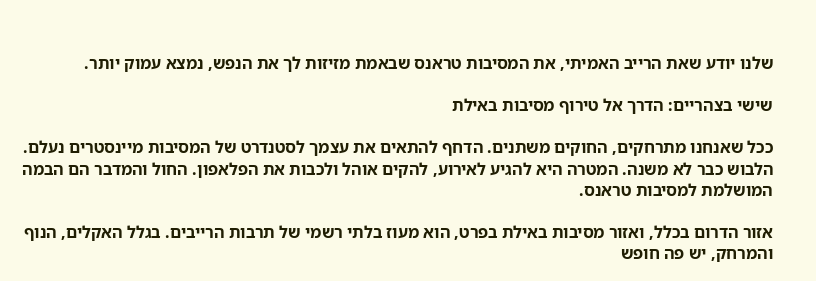שלנו יודע שאת הרייב האמיתי, את המסיבות טראנס שבאמת מזיזות לך את הנפש, נמצא עמוק יותר.

שישי בצהריים: הדרך אל טירוף מסיבות באילת

ככל שאנחנו מתרחקים, החוקים משתנים. הדחף להתאים את עצמך לסטנדרט של המסיבות מיינסטרים נעלם. הלבוש כבר לא משנה. המטרה היא להגיע לאירוע, להקים אוהל ולכבות את הפלאפון. החול והמדבר הם הבמה המושלמת למסיבות טראנס.

אזור הדרום בכלל, ואזור מסיבות באילת בפרט, הוא מעוז בלתי רשמי של תרבות הרייבים. בגלל האקלים, הנוף והמרחק, יש פה חופש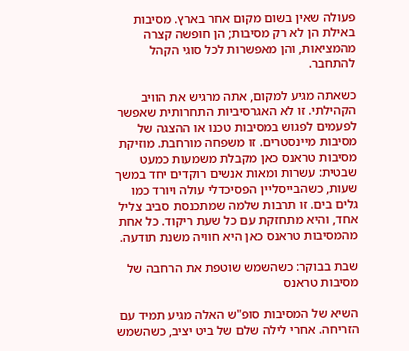פעולה שאין בשום מקום אחר בארץ. מסיבות באילת הן לא רק מסיבות; הן חופשה קצרה מהמציאות, והן מאפשרות לכל סוגי הקהל להתחבר.

כשאתה מגיע למקום, אתה מרגיש את הוויב הקהילתי. זו לא האגרסיביות התחרותית שאפשר לפעמים לפגוש במסיבות טכנו או ההצגה של מסיבות מיינסטרים. זו משפחה מורחבת. מוזיקת מסיבות טראנס כאן מקבלת משמעות כמעט שבטית: עשרות ומאות אנשים רוקדים יחד במשך שעות, כשהבייסליין הפסיכדלי עולה ויורד כמו גלים בים. זו תרבות שלמה שמתכנסת סביב צליל אחד, והיא מתחזקת עם כל שעת ריקוד. כל אחת מהמסיבות טראנס כאן היא חוויה משנת תודעה.

שבת בבוקר: כשהשמש שוטפת את הרחבה של מסיבות טראנס

השיא של המסיבות סופ"ש האלה מגיע תמיד עם הזריחה. אחרי לילה שלם של ביט יציב, כשהשמש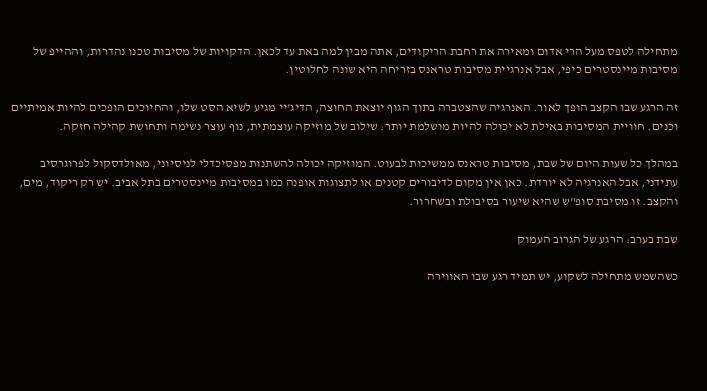מתחילה לטפס מעל הרי אדום ומאירה את רחבת הריקודים, אתה מבין למה באת עד לכאן. הדקויות של מסיבות טכנו נהדרות, וההייפ של מסיבות מיינסטרים כיפי, אבל אנרגיית מסיבות טראנס בזריחה היא שונה לחלוטין.

זה הרגע שבו הקצב הופך לאור. האנרגיה שהצטברה בתוך הגוף יוצאת החוצה, הדיג'יי מגיע לשיא הסט שלו, והחיוכים הופכים להיות אמיתיים וכנים. חוויית המסיבות באילת לא יכולה להיות מושלמת יותר: שילוב של מוזיקה עוצמתית, נוף עוצר נשימה ותחושת קהילה חזקה.

במהלך כל שעות היום של שבת, מסיבות טראנס ממשיכות לבעוט. המוזיקה יכולה להשתנות מפסיכדלי לניסיוני, מאולדסקול לפרוגרסיב עתידני, אבל האנרגיה לא יורדת. כאן אין מקום לדיבורים קטנים או לתצוגות אופנה כמו במסיבות מיינסטרים בתל אביב. יש רק ריקוד, מים, והקצב. זו מסיבת סופ"ש שהיא שיעור בסיבולת ובשחרור.

שבת בערב: הרגע של הגרוב העמוק

כשהשמש מתחילה לשקוע, יש תמיד רגע שבו האווירה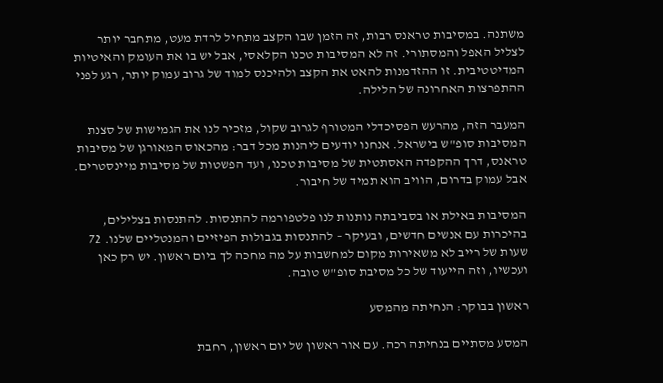משתנה. במסיבות טראנס רבות, זה הזמן שבו הקצב מתחיל לרדת מעט, מתחבר יותר לצליל האפל והמסתורי. זה לא המסיבות טכנו הקלאסי, אבל יש בו את העומק והאיטיות המדיטטיבית. זו ההזדמנות להאט את הקצב ולהיכנס למוד של גרוב עמוק יותר, רגע לפני ההתפרצות האחרונה של הלילה.

המעבר הזה, מהרעש הפסיכדלי המטורף לגרוב שקול, מזכיר לנו את הגמישות של סצנת המסיבות סופ"ש בישראל. אנחנו יודעים ליהנות מכל דבר: מהכאוס המאורגן של מסיבות טראנס, דרך ההקפדה האסתטית של מסיבות טכנו, ועד הפשטות של מסיבות מיינסטרים. אבל עמוק בדרום, הוויב הוא תמיד של חיבור.

המסיבות באילת או בסביבתה נותנות לנו פלטפורמה להתנסות. להתנסות בצלילים, בהיכרות עם אנשים חדשים, ובעיקר – להתנסות בגבולות הפיזיים והמנטליים שלנו. 72 שעות של רייב לא משאירות מקום למחשבות על מה מחכה לך ביום ראשון. יש רק כאן ועכשיו, וזה הייעוד של כל מסיבת סופ"ש טובה.

ראשון בבוקר: הנחיתה מהמסע

המסע מסתיים בנחיתה רכה. עם אור ראשון של יום ראשון, רחבת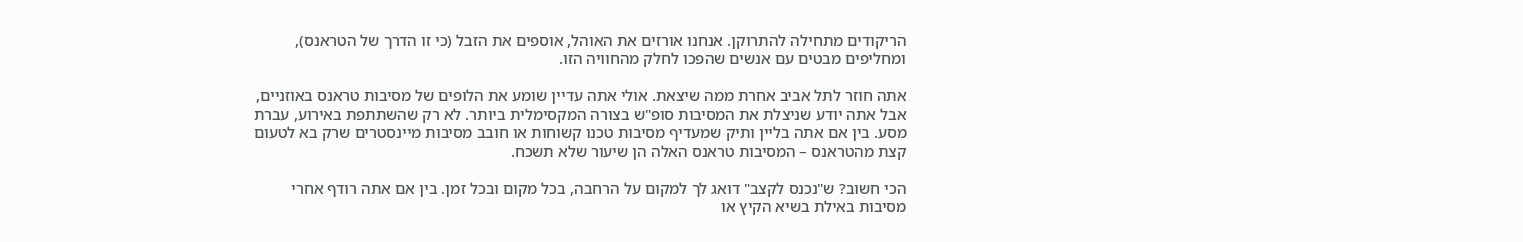הריקודים מתחילה להתרוקן. אנחנו אורזים את האוהל, אוספים את הזבל (כי זו הדרך של הטראנס), ומחליפים מבטים עם אנשים שהפכו לחלק מהחוויה הזו.

אתה חוזר לתל אביב אחרת ממה שיצאת. אולי אתה עדיין שומע את הלופים של מסיבות טראנס באוזניים, אבל אתה יודע שניצלת את המסיבות סופ"ש בצורה המקסימלית ביותר. לא רק שהשתתפת באירוע, עברת מסע. בין אם אתה בליין ותיק שמעדיף מסיבות טכנו קשוחות או חובב מסיבות מיינסטרים שרק בא לטעום קצת מהטראנס – המסיבות טראנס האלה הן שיעור שלא תשכח.

הכי חשוב? ש"נכנס לקצב" דואג לך למקום על הרחבה, בכל מקום ובכל זמן. בין אם אתה רודף אחרי מסיבות באילת בשיא הקיץ או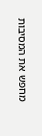מחפש את המסיבות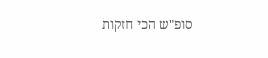סופ"ש הכי חזקות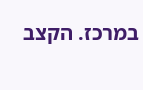במרכז. הקצב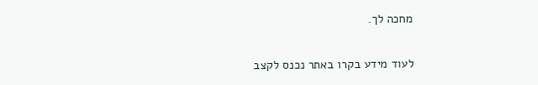מחכה לך.

לעוד מידע בקרו באתר נכנס לקצב